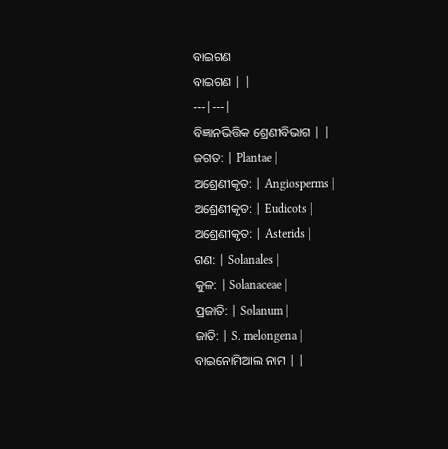ବାଇଗଣ
ବାଇଗଣ | |
---|---|
ବିଜ୍ଞାନଭିତ୍ତିକ ଶ୍ରେଣୀବିଭାଗ | |
ଜଗତ: | Plantae |
ଅଶ୍ରେଣୀକୃତ: | Angiosperms |
ଅଶ୍ରେଣୀକୃତ: | Eudicots |
ଅଶ୍ରେଣୀକୃତ: | Asterids |
ଗଣ: | Solanales |
କୁଳ: | Solanaceae |
ପ୍ରଜାତି: | Solanum |
ଜାତି: | S. melongena |
ବାଇନୋମିଆଲ ନାମ | |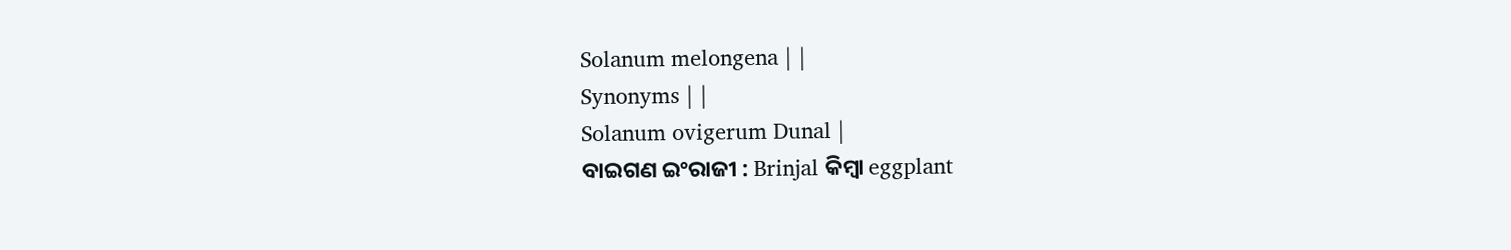Solanum melongena | |
Synonyms | |
Solanum ovigerum Dunal |
ବାଇଗଣ ଇଂରାଜୀ : Brinjal କିମ୍ବା eggplant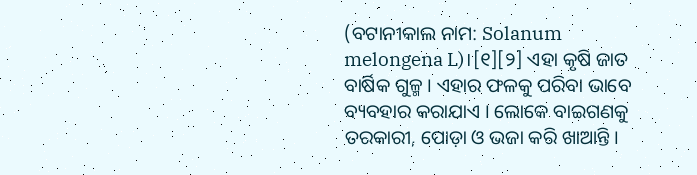(ବଟାନୀକାଲ ନାମ: Solanum melongena L)।[୧][୨] ଏହା କୃଷି ଜାତ ବାର୍ଷିକ ଗୁଳ୍ମ । ଏହାର ଫଳକୁ ପରିବା ଭାବେ ବ୍ୟବହାର କରାଯାଏ । ଲୋକେ ବାଇଗଣକୁ ତରକାରୀ, ପୋଡ଼ା ଓ ଭଜା କରି ଖାଆନ୍ତି ।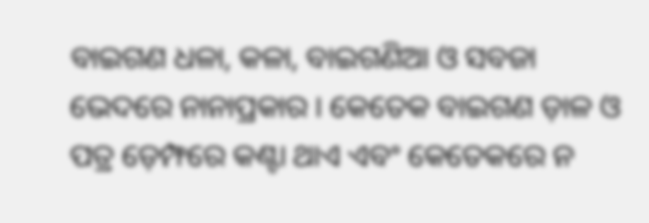ବାଇଗଣ ଧଳା, କଳା, ବାଇଗଣିଆ ଓ ସବଜା ଭେଦରେ ନାନାପ୍ରକାର । କେତେକ ବାଇଗଣ ଡ଼ାଳ ଓ ପତ୍ର ଡ଼େମ୍ଫରେ କଣ୍ଟା ଥାଏ ଏବଂ କେତେକରେ ନ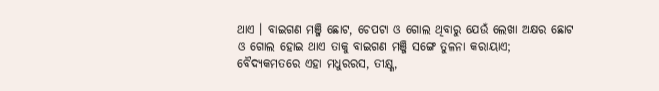ଥାଏ । ବାଇଗଣ ମଞ୍ଜି ଛୋଟ, ଚେପଟା ଓ ଗୋଲ ଥିବାରୁ ଯେଉଁ ଲେଖା ଅକ୍ଷର ଛୋଟ ଓ ଗୋଲ ହୋଇ ଥାଏ ତାକୁ ବାଇଗଣ ମଞ୍ଜି ସଙ୍ଗେ ତୁଳନା କରାୟାଏ; ବୈଦ୍ୟକମତରେ ଏହା ମଧୁରରସ, ତୀକ୍ଷ୍ଣ,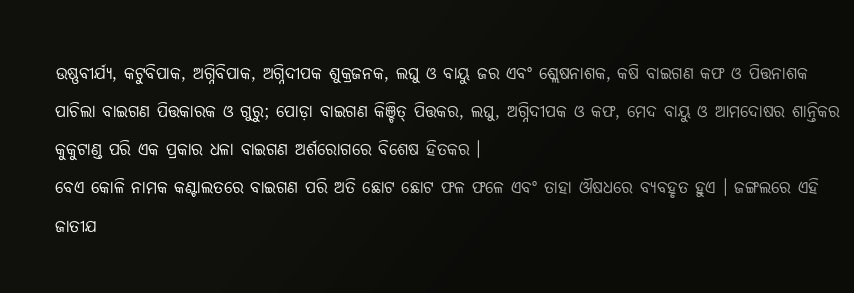ଉଷ୍ଣବୀର୍ଯ୍ୟ, କଟୁବିପାକ, ଅଗ୍ନିବିପାକ, ଅଗ୍ନିଦୀପକ ଶୁକ୍ରଜନକ, ଲଘୁ ଓ ବାୟୁ ଜର ଏବଂ ଶ୍ଲେଷନାଶକ, କଷି ବାଇଗଣ କଫ ଓ ପିତ୍ତନାଶକ ପାଚିଲା ବାଇଗଣ ପିତ୍ତକାରକ ଓ ଗୁରୁ; ପୋଡ଼ା ବାଇଗଣ କିଞ୍ଚିତ୍ ପିତ୍ତକର, ଲଘୁ, ଅଗ୍ନିଦୀପକ ଓ କଫ, ମେଦ ବାୟୁ ଓ ଆମଦୋଷର ଶାନ୍ତିକର କୁକୁଟାଣ୍ଡ ପରି ଏକ ପ୍ରକାର ଧଳା ବାଇଗଣ ଅର୍ଶରୋଗରେ ବିଶେଷ ହିତକର ।
ବେଏ କୋଳି ନାମକ କଣ୍ଟାଲତରେ ବାଇଗଣ ପରି ଅତି ଛୋଟ ଛୋଟ ଫଳ ଫଳେ ଏବଂ ତାହା ଔଷଧରେ ବ୍ୟବହୃତ ହୁଏ । ଜଙ୍ଗଲରେ ଏହି ଜାତୀଯ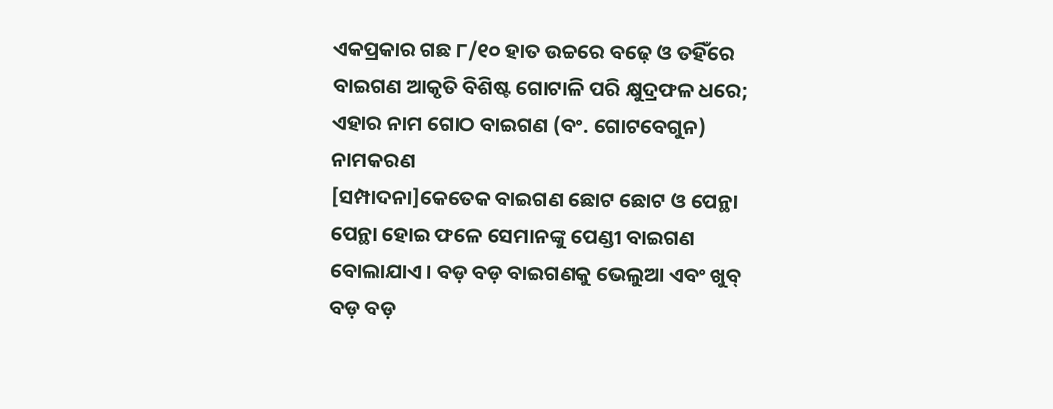ଏକପ୍ରକାର ଗଛ ୮/୧୦ ହାତ ଉଚ୍ଚରେ ବଢ଼େ ଓ ତହିଁରେ ବାଇଗଣ ଆକୃତି ବିଶିଷ୍ଟ ଗୋଟାଳି ପରି କ୍ଷୁଦ୍ରଫଳ ଧରେ; ଏହାର ନାମ ଗୋଠ ବାଇଗଣ (ବଂ. ଗୋଟବେଗୁନ)
ନାମକରଣ
[ସମ୍ପାଦନା]କେତେକ ବାଇଗଣ ଛୋଟ ଛୋଟ ଓ ପେନ୍ଥା ପେନ୍ଥା ହୋଇ ଫଳେ ସେମାନଙ୍କୁ ପେଣ୍ଡୀ ବାଇଗଣ ବୋଲାଯାଏ । ବଡ଼ ବଡ଼ ବାଇଗଣକୁ ଭେଲୁଆ ଏବଂ ଖୁବ୍ ବଡ଼ ବଡ଼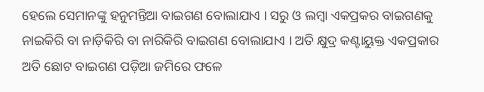ହେଲେ ସେମାନଙ୍କୁ ହନୁମନ୍ତିଆ ବାଇଗଣ ବୋଲାଯାଏ । ସରୁ ଓ ଲମ୍ବା ଏକପ୍ରକର ବାଇଗଣକୁ ନାଇକିରି ବା ନାଡ଼ିକିରି ବା ନାରିକିରି ବାଇଗଣ ବୋଲାଯାଏ । ଅତି କ୍ଷୁଦ୍ର କଣ୍ଟାୟୁକ୍ତ ଏକପ୍ରକାର ଅତି ଛୋଟ ବାଇଗଣ ପଡ଼ିଆ ଜମିରେ ଫଳେ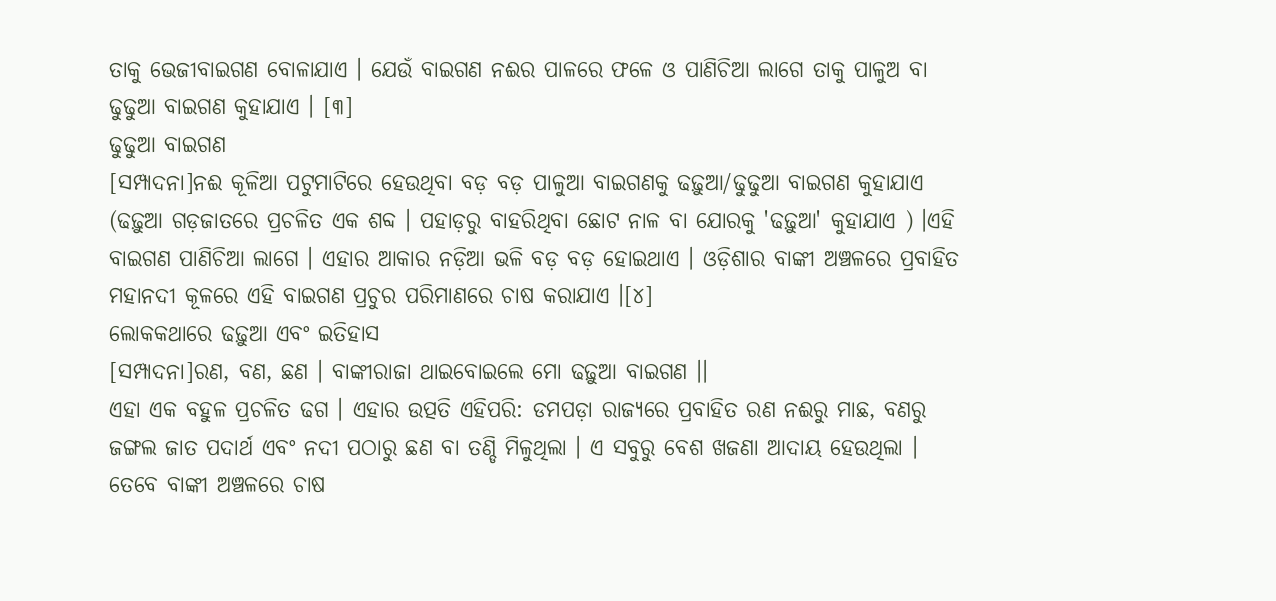ତାକୁ ଭେଜୀବାଇଗଣ ବୋଳାଯାଏ । ଯେଉଁ ବାଇଗଣ ନଈର ପାଳରେ ଫଳେ ଓ ପାଣିଚିଆ ଲାଗେ ତାକୁ ପାଳୁଅ ବା ଢୁଢୁଆ ବାଇଗଣ କୁହାଯାଏ । [୩]
ଢୁଢୁଆ ବାଇଗଣ
[ସମ୍ପାଦନା]ନଈ କୂଳିଆ ପଟୁମାଟିରେ ହେଉଥିବା ବଡ଼ ବଡ଼ ପାଳୁଆ ବାଇଗଣକୁ ଢଢ଼ୁଆ/ଢୁଢୁଆ ବାଇଗଣ କୁହାଯାଏ (ଢଢ଼ୁଆ ଗଡ଼ଜାତରେ ପ୍ରଚଳିତ ଏକ ଶବ୍ଦ । ପହାଡ଼ରୁ ବାହରିଥିବା ଛୋଟ ନାଳ ବା ଯୋରକୁ 'ଢଢ଼ୁଆ' କୁହାଯାଏ ) ।ଏହି ବାଇଗଣ ପାଣିଚିଆ ଲାଗେ । ଏହାର ଆକାର ନଡ଼ିଆ ଭଳି ବଡ଼ ବଡ଼ ହୋଇଥାଏ । ଓଡ଼ିଶାର ବାଙ୍କୀ ଅଞ୍ଚଳରେ ପ୍ରବାହିତ ମହାନଦୀ କୂଳରେ ଏହି ବାଇଗଣ ପ୍ରଚୁର ପରିମାଣରେ ଚାଷ କରାଯାଏ ।[୪]
ଲୋକକଥାରେ ଢଢ଼ୁଆ ଏବଂ ଇତିହାସ
[ସମ୍ପାଦନା]ରଣ, ବଣ, ଛଣ । ବାଙ୍କୀରାଜା ଥାଇବୋଇଲେ ମୋ ଢଢ଼ୁଆ ବାଇଗଣ ।।
ଏହା ଏକ ବହୁଳ ପ୍ରଚଳିତ ଢଗ । ଏହାର ଉତ୍ପତି ଏହିପରି: ଡମପଡ଼ା ରାଜ୍ୟରେ ପ୍ରବାହିତ ରଣ ନଈରୁ ମାଛ, ବଣରୁ ଜଙ୍ଗଲ ଜାତ ପଦାର୍ଥ ଏବଂ ନଦୀ ପଠାରୁ ଛଣ ବା ତଣ୍ଡି ମିଳୁଥିଲା । ଏ ସବୁରୁ ବେଶ ଖଜଣା ଆଦାୟ ହେଉଥିଲା । ତେବେ ବାଙ୍କୀ ଅଞ୍ଚଳରେ ଚାଷ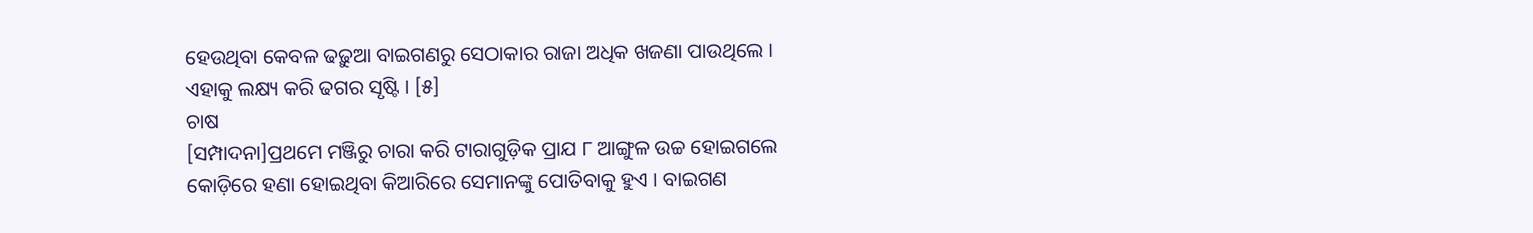ହେଉଥିବା କେବଳ ଢଢ଼ୁଆ ବାଇଗଣରୁ ସେଠାକାର ରାଜା ଅଧିକ ଖଜଣା ପାଉଥିଲେ । ଏହାକୁ ଲକ୍ଷ୍ୟ କରି ଢଗର ସୃଷ୍ଟି । [୫]
ଚାଷ
[ସମ୍ପାଦନା]ପ୍ରଥମେ ମଞ୍ଜିରୁ ଚାରା କରି ଟାରାଗୁଡ଼ିକ ପ୍ରାଯ ୮ ଆଙ୍ଗୁଳ ଉଚ୍ଚ ହୋଇଗଲେ କୋଡ଼ିରେ ହଣା ହୋଇଥିବା କିଆରିରେ ସେମାନଙ୍କୁ ପୋତିବାକୁ ହୁଏ । ବାଇଗଣ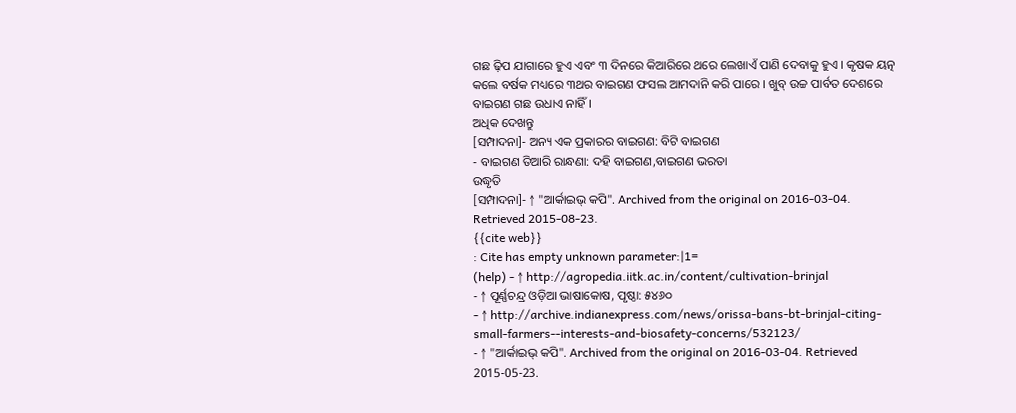ଗଛ ଢ଼ିପ ଯାଗାରେ ହୁଏ ଏବଂ ୩ ଦିନରେ କିଆରିରେ ଥରେ ଲେଖାଏଁ ପାଣି ଦେବାକୁ ହୁଏ । କୃଷକ ୟତ୍ନ କଲେ ବର୍ଷକ ମଧ୍ୟରେ ୩ଥର ବାଇଗଣ ଫସଲ ଆମଦାନି କରି ପାରେ । ଖୁବ୍ ଉଚ୍ଚ ପାର୍ବତ ଦେଶରେ ବାଇଗଣ ଗଛ ଉଧାଏ ନାହିଁ ।
ଅଧିକ ଦେଖନ୍ତୁ
[ସମ୍ପାଦନା]- ଅନ୍ୟ ଏକ ପ୍ରକାରର ବାଇଗଣ: ବିଟି ବାଇଗଣ
- ବାଇଗଣ ତିଆରି ରାନ୍ଧଣା: ଦହି ବାଇଗଣ,ବାଇଗଣ ଭରତା
ଉଦ୍ଧୃତି
[ସମ୍ପାଦନା]- ↑ "ଆର୍କାଇଭ୍ କପି". Archived from the original on 2016-03-04. Retrieved 2015-08-23.
{{cite web}}
: Cite has empty unknown parameter:|1=
(help) - ↑ http://agropedia.iitk.ac.in/content/cultivation-brinjal
- ↑ ପୂର୍ଣ୍ଣଚନ୍ଦ୍ର ଓଡ଼ିଆ ଭାଷାକୋଷ, ପୃଷ୍ଠା: ୫୪୬୦
- ↑ http://archive.indianexpress.com/news/orissa-bans-bt-brinjal-citing-small-farmers--interests-and-biosafety-concerns/532123/
- ↑ "ଆର୍କାଇଭ୍ କପି". Archived from the original on 2016-03-04. Retrieved 2015-05-23.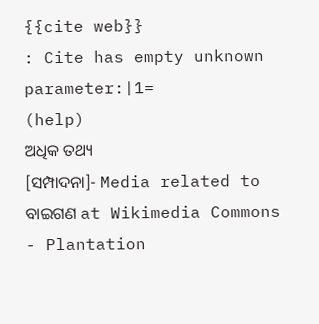{{cite web}}
: Cite has empty unknown parameter:|1=
(help)
ଅଧିକ ତଥ୍ୟ
[ସମ୍ପାଦନା]- Media related to ବାଇଗଣ at Wikimedia Commons
- Plantation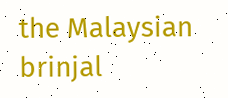the Malaysian brinjal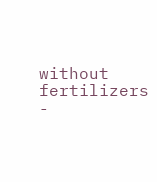without fertilizers
-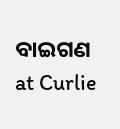ବାଇଗଣ at Curlie